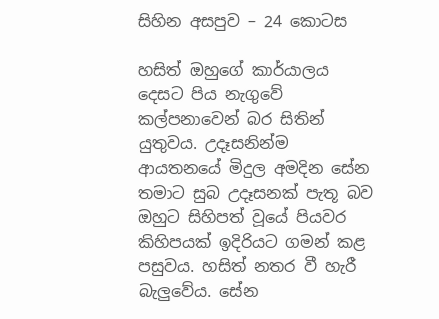සිහින අසපුව – 24 කොටස

හසිත් ඔහුගේ කාර්යාලය දෙසට පිය නැගුවේ කල්පනාවෙන් බර සිතින් යුතුවය. උදෑසනින්ම ආයතනයේ මිදුල අමදින සේන තමාට සුබ උදෑසනක් පැතූ බව ඔහුට සිහිපත් වූයේ පියවර කිහිපයක් ඉදිරියට ගමන් කළ පසුවය. හසිත් නතර වී හැරී බැලුවේය. සේන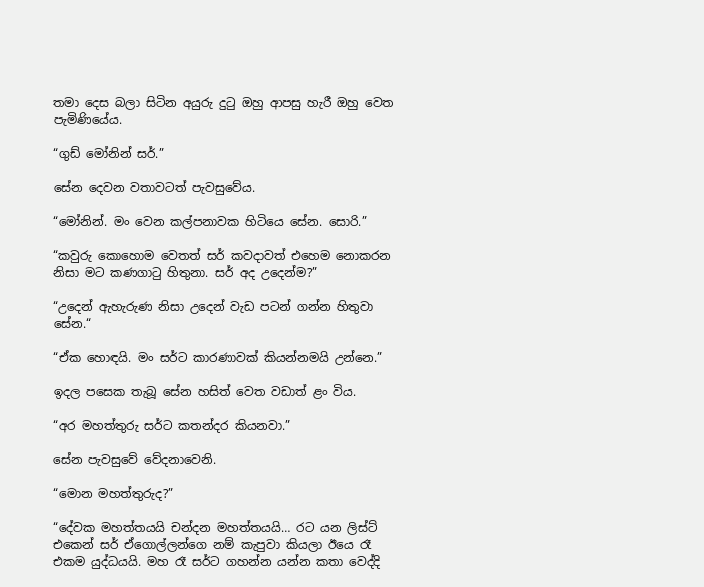තමා දෙස බලා සිටින අයුරු දුටු ඔහු ආපසු හැරී ඔහු වෙත පැමිණියේය.

“ගුඩ් මෝනින් සර්.”

සේන දෙවන වතාවටත් පැවසුවේය.

“මෝනින්. මං වෙන කල්පනාවක හිටියෙ සේන. සොරි.”

“කවුරු කොහොම වෙතත් සර් කවදාවත් එහෙම නොකරන නිසා මට කණගාටු හිතුනා. සර් අද උදෙන්ම?”

“උදෙන් ඇහැරුණ නිසා උදෙන් වැඩ පටන් ගන්න හිතුවා සේන.“

“ඒක හොඳයි. මං සර්ට කාරණාවක් කියන්නමයි උන්නෙ.”

ඉදල පසෙක තැබූ සේන හසිත් වෙත වඩාත් ළං විය.

“අර මහත්තුරු සර්ට කතන්දර කියනවා.”

සේන පැවසුවේ වේදනාවෙනි.

“මොන මහත්තුරුද?”

“දේවක මහත්තයයි චන්දන මහත්තයයි… රට යන ලිස්ට් එකෙන් සර් ඒගොල්ලන්ගෙ නම් කැපුවා කියලා ඊයෙ රෑ එකම යුද්ධයයි. මහ රෑ සර්ට ගහන්න යන්න කතා වෙද්දි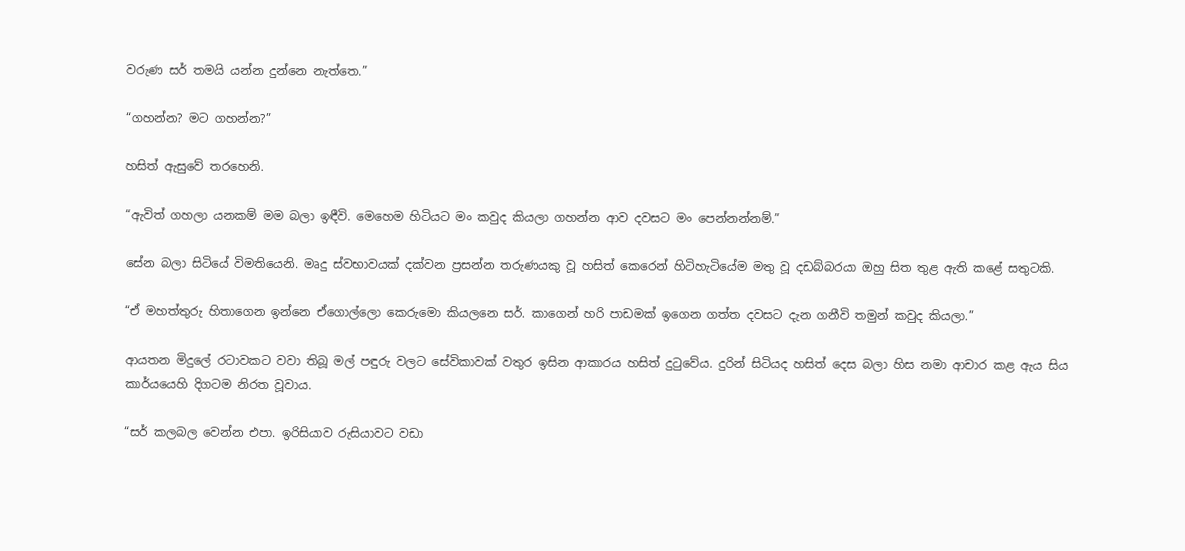වරුණ සර් තමයි යන්න දුන්නෙ නැත්තෙ.”

“ගහන්න? මට ගහන්න?”

හසිත් ඇසුවේ තරහෙනි.

“ඇවිත් ගහලා යනකම් මම බලා ඉඳීවි. මෙහෙම හිටියට මං කවුද කියලා ගහන්න ආව දවසට මං පෙන්නන්නම්.”

සේන බලා සිටියේ විමතියෙනි. මෘදු ස්වභාවයක් දක්වන ප්‍රසන්න තරුණයකු වූ හසිත් කෙරෙන් හිටිහැටියේම මතු වූ දඩබ්බරයා ඔහු සිත තුළ ඇති කළේ සතුටකි.

“ඒ මහත්තුරු හිතාගෙන ඉන්නෙ ඒගොල්ලො කෙරුමො කියලනෙ සර්. කාගෙන් හරි පාඩමක් ඉගෙන ගත්ත දවසට දැන ගනීවි තමුන් කවුද කියලා.”

ආයතන මිදුලේ රටාවකට වවා තිබූ මල් පඳුරු වලට සේවිකාවක් වතුර ඉසින ආකාරය හසිත් දුටුවේය. දුරින් සිටියද හසිත් දෙස බලා හිස නමා ආචාර කළ ඇය සිය කාර්යයෙහි දිගටම නිරත වූවාය.

“සර් කලබල වෙන්න එපා. ඉරිසියාව රුසියාවට වඩා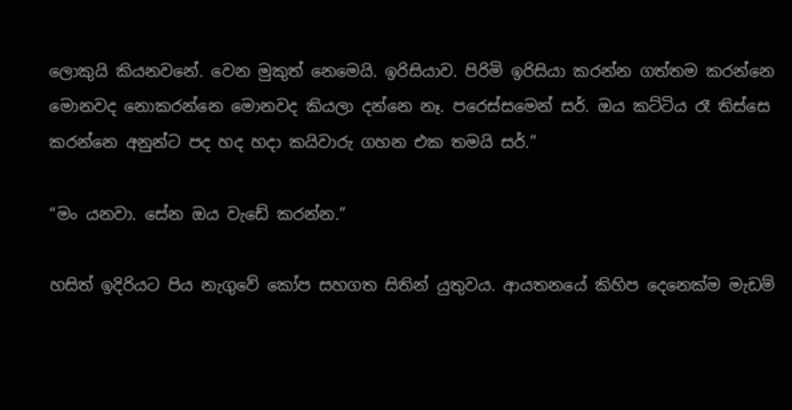ලොකුයි කියනවනේ. වෙන මුකුත් නෙමෙයි. ඉරිසියාව. පිරිමි ඉරිසියා කරන්න ගත්තම කරන්නෙ මොනවද නොකරන්නෙ මොනවද කියලා දන්නෙ නෑ. පරෙස්සමෙන් සර්. ඔය කට්ටිය රෑ තිස්සෙ කරන්නෙ අනුන්ට පද හද හදා කයිවාරු ගහන එක තමයි සර්.”

“මං යනවා. සේන ඔය වැඩේ කරන්න.”

හසිත් ඉදිරියට පිය නැගුවේ කෝප සහගත සිතින් යුතුවය. ආයතනයේ කිහිප දෙනෙක්ම මැඩම්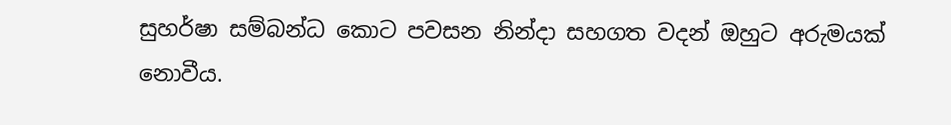සුහර්ෂා සම්බන්ධ කොට පවසන නින්දා සහගත වදන් ඔහුට අරුමයක් නොවීය.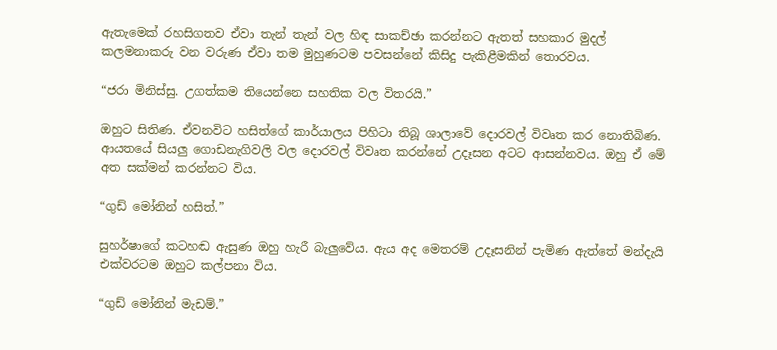ඇතැමෙක් රහසිගතව ඒවා තැන් තැන් වල හිඳ සාකච්ඡා කරන්නට ඇතත් සහකාර මුදල් කලමනාකරු වන වරුණ ඒවා තම මුහුණටම පවසන්නේ කිසිදු පැකිළීමකින් තොරවය.

“ජරා මිනිස්සු. උගත්කම තියෙන්නෙ සහතික වල විතරයි.”

ඔහුට සිතිණ. ඒවනවිට හසිත්ගේ කාර්යාලය පිහිටා තිබූ ශාලාවේ දොරවල් විවෘත කර නොතිබිණ. ආයතයේ සියලු ගොඩනැගිවලි වල දොරවල් විවෘත කරන්නේ උදෑසන අටට ආසන්නවය. ඔහු ඒ මේ අත සක්මන් කරන්නට විය.

“ගුඩ් මෝනින් හසිත්.”

සුහර්ෂාගේ කටහඬ ඇසුණ ඔහු හැරී බැලුවේය. ඇය අද මෙතරම් උදෑසනින් පැමිණ ඇත්තේ මන්දැයි එක්වරටම ඔහුට කල්පනා විය.

“ගුඩ් මෝනින් මැඩම්.”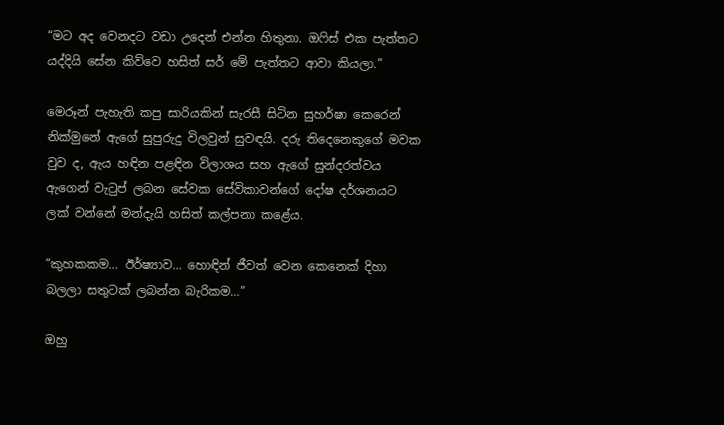“මට අද වෙනදට වඩා උදෙන් එන්න හිතුනා. ඔෆිස් එක පැත්තට යද්දියි සේන කිව්වෙ හසිත් සර් මේ පැත්තට ආවා කියලා.”

මෙරූන් පැහැති කපු සාරියකින් සැරසී සිටින සුහර්ෂා කෙරෙන් නික්මුනේ ඇගේ සුපුරුදු විලවුන් සුවඳයි. දරු තිදෙනෙකුගේ මවක වුව ද, ඇය හඳින පළඳින විලාශය සහ ඇගේ සුන්දරත්වය  ඇගෙන් වැටුප් ලබන සේවක සේවිකාවන්ගේ දෝෂ දර්ශනයට ලක් වන්නේ මන්දැයි හසිත් කල්පනා කළේය.

“කුහකකම… ඊර්ෂ්‍යාව… හොඳින් ජීවත් වෙන කෙනෙක් දිහා බලලා සතුටක් ලබන්න බැරිකම…”

ඔහු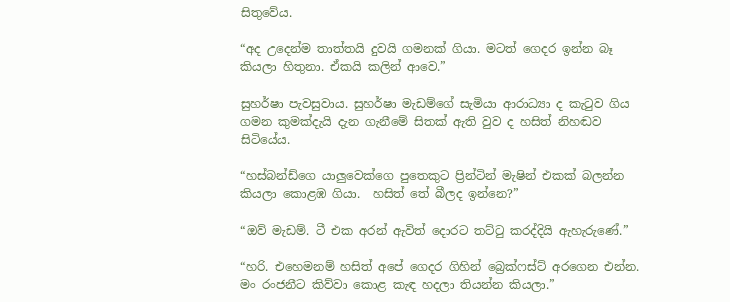සිතුවේය.

“අද උදෙන්ම තාත්තයි දුවයි ගමනක් ගියා. මටත් ගෙදර ඉන්න බෑ කියලා හිතුනා. ඒකයි කලින් ආවෙ.”

සුහර්ෂා පැවසුවාය. සුහර්ෂා මැඩම්ගේ සැමියා ආරාධ්‍යා ද කැටුව ගිය ගමන කුමක්දැයි දැන ගැනීමේ සිතක් ඇති වුව ද හසිත් නිහඬව සිටියේය.

“හස්බන්ඩ්ගෙ යාලුවෙක්ගෙ පුතෙකුට ප්‍රින්ටින් මැෂින් එකක් බලන්න කියලා කොළඹ ගියා.  හසිත් තේ බීලද ඉන්නෙ?”

“ඔව් මැඩම්. ටී එක අරන් ඇවිත් දොරට තට්ටු කරද්දියි ඇහැරුණේ.”

“හරි. එහෙමනම් හසිත් අපේ ගෙදර ගිහින් බ්‍රෙක්ෆස්ට් අරගෙන එන්න. මං රංජනීට කිව්වා කොළ කැඳ හදලා තියන්න කියලා.”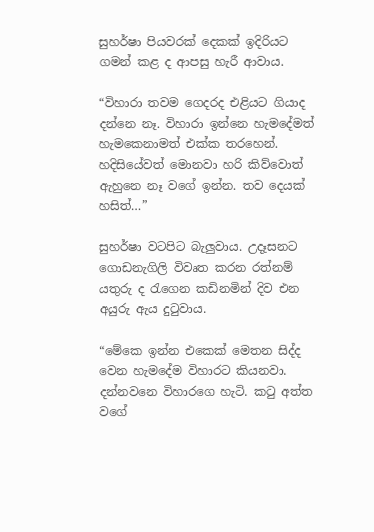සුහර්ෂා පියවරක් දෙකක් ඉදිරියට ගමන් කළ ද ආපසු හැරී ආවාය.

“විහාරා තවම ගෙදරද එළියට ගියාද දන්නෙ නෑ. විහාරා ඉන්නෙ හැමදේමත් හැමකෙනාමත් එක්ක තරහෙන්. හදිසියේවත් මොනවා හරි කිව්වොත් ඇහුනෙ නෑ වගේ ඉන්න. තව දෙයක් හසිත්…”

සුහර්ෂා වටපිට බැලුවාය. උදෑසනට ගොඩනැගිලි විවෘත කරන රත්නම් යතුරු ද රැගෙන කඩිනමින් දිව එන අයුරු ඇය දුටුවාය.

“මේකෙ ඉන්න එකෙක් මෙතන සිද්ද වෙන හැමදේම විහාරට කියනවා. දන්නවනෙ විහාරගෙ හැටි. කටු අත්ත වගේ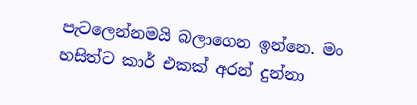පැටලෙන්නමයි බලාගෙන ඉන්නෙ. මං හසිත්ට කාර් එකක් අරන් දුන්නා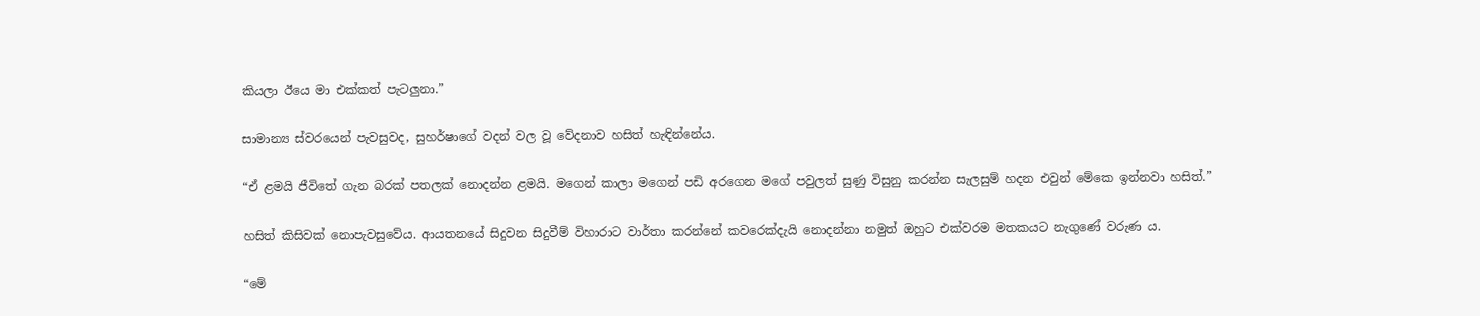කියලා ඊයෙ මා එක්කත් පැටලුනා.”

සාමාන්‍ය ස්වරයෙන් පැවසුවද, සුහර්ෂාගේ වදන් වල වූ වේදනාව හසිත් හැඳින්නේය.

“ඒ ළමයි ජීවිතේ ගැන බරක් පතලක් නොදන්න ළමයි. මගෙන් කාලා මගෙන් පඩි අරගෙන මගේ පවුලත් සුණු විසුනු කරන්න සැලසුම් හදන එවුන් මේකෙ ඉන්නවා හසිත්.”

හසිත් කිසිවක් නොපැවසුවේය. ආයතනයේ සිදුවන සිදුවීම් විහාරාට වාර්තා කරන්නේ කවරෙක්දැයි නොදන්නා නමුත් ඔහුට එක්වරම මතකයට නැගුණේ වරුණ ය.

“මේ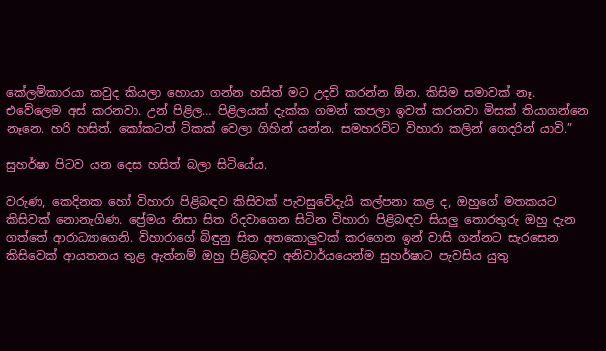කේලම්කාරයා කවුද කියලා හොයා ගන්න හසිත් මට උදව් කරන්න ඕන. කිසිම සමාවක් නෑ. එවේලෙම අස් කරනවා. උන් පිළිල… පිළිලයක් දැක්ක ගමන් කපලා ඉවත් කරනවා මිසක් තියාගන්නෙ නෑනෙ. හරි හසිත්. කෝකටත් ටිකක් වෙලා ගිහින් යන්න. සමහරවිට විහාරා කලින් ගෙදරින් යාවි.”

සුහර්ෂා පිටව යන දෙස හසිත් බලා සිටියේය.

වරුණ, කෙදිනක හෝ විහාරා පිළිබඳව කිසිවක් පැවසුවේදැයි කල්පනා කළ ද, ඔහුගේ මතකයට කිසිවක් නොනැගිණ. ප්‍රේමය නිසා සිත රිදවාගෙන සිටින විහාරා පිළිබඳව සියලු තොරතුරු ඔහු දැන ගත්තේ ආරාධ්‍යාගෙනි. විහාරාගේ බිඳුනු සිත අතකොලුවක් කරගෙන ඉන් වාසි ගන්නට සැරසෙන කිසිවෙක් ආයතනය තුළ ඇත්නම් ඔහු පිළිබඳව අනිවාර්යයෙන්ම සුහර්ෂාට පැවසිය යුතු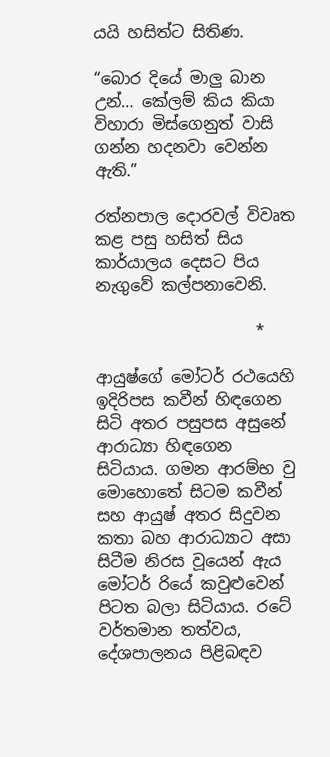යයි හසිත්ට සිතිණ.

“බොර දියේ මාලු බාන උන්… කේලම් කිය කියා විහාරා මිස්ගෙනුත් වාසි ගන්න හදනවා වෙන්න ඇති.”

රත්නපාල දොරවල් විවෘත කළ පසු හසිත් සිය කාර්යාලය දෙසට පිය නැගුවේ කල්පනාවෙනි.

                    *

ආයුෂ්ගේ මෝටර් රථයෙහි ඉදිරිපස කවීන් හිඳගෙන සිටි අතර පසුපස අසුනේ ආරාධ්‍යා හිඳගෙන සිටියාය. ගමන ආරම්භ වු මොහොතේ සිටම කවීන් සහ ආයුෂ් අතර සිදුවන කතා බහ ආරාධ්‍යාට අසා සිටීම නිරස වූයෙන් ඇය මෝටර් රියේ කවුළුවෙන් පිටත බලා සිටියාය. රටේ වර්තමාන තත්වය, දේශපාලනය පිළිබඳව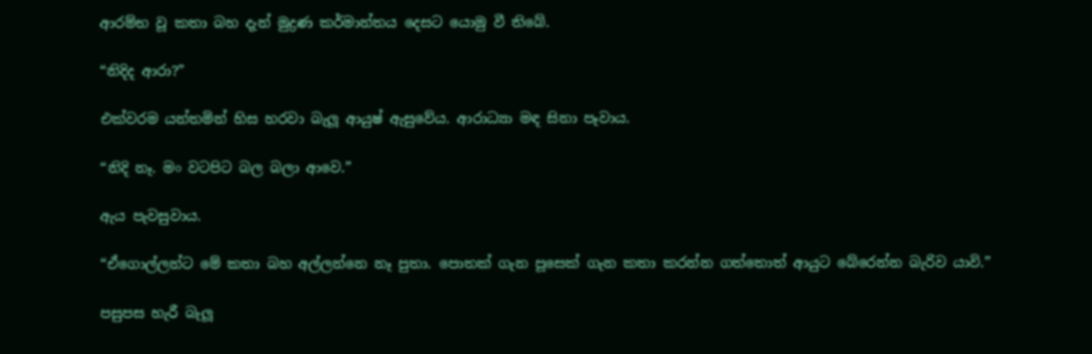ආරම්භ වූ කතා බහ දැන් මුද්‍රණ කර්මාන්තය දෙසට යොමු වී තිබේ.

“නිදිද ආරා?”

එක්වරම යන්තමින් හිස හරවා බැලූ ආයුෂ් ඇසුවේය. ආරාධ්‍යා මඳ සිනා පෑවාය.

“නිදි නෑ. මං වටපිට බල බලා ආවෙ.”

ඇය පැවසුවාය.

“ඒගොල්ලන්ට මේ කතා බහ අල්ලන්නෙ නෑ පුතා. පොතක් ගැන පූසෙක් ගැන කතා කරන්න ගත්තොත් ආයුට බේරෙන්න බැරිව යාවි.”

පසුපස හැරී බැලූ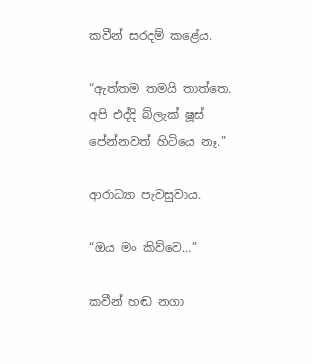කවීන් සරදම් කළේය.

“ඇත්තම තමයි තාත්තෙ. අපි එද්දි බ්ලැක් ෂූස් පේන්නවත් හිටියෙ නෑ.”

ආරාධ්‍යා පැවසුවාය.

“ඔය මං කිව්වෙ…”

කවීන් හඬ නගා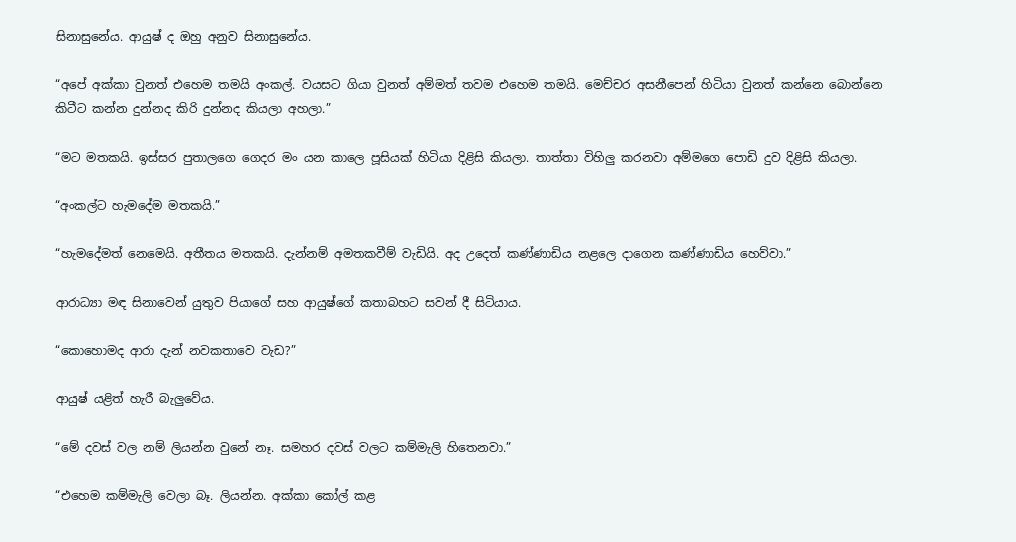සිනාසුනේය. ආයුෂ් ද ඔහු අනුව සිනාසුනේය.

“අපේ අක්කා වුනත් එහෙම තමයි අංකල්. වයසට ගියා වුනත් අම්මත් තවම එහෙම තමයි. මෙච්චර අසනීපෙන් හිටියා වුනත් කන්නෙ බොන්නෙ කිටීට කන්න දුන්නද කිරි දුන්නද කියලා අහලා.”

“මට මතකයි. ඉස්සර පුතාලගෙ ගෙදර මං යන කාලෙ පූසියක් හිටියා දිළිසි කියලා. තාත්තා විහිලු කරනවා අම්මගෙ පොඩි දුව දිළිසි කියලා.

“අංකල්ට හැමදේම මතකයි.”

“හැමදේමත් නෙමෙයි. අතීතය මතකයි. දැන්නම් අමතකවීම් වැඩියි. අද උදෙත් කණ්ණාඩිය නළලෙ දාගෙන කණ්ණාඩිය හෙව්වා.”

ආරාධ්‍යා මඳ සිනාවෙන් යුතුව පියාගේ සහ ආයුෂ්ගේ කතාබහට සවන් දී සිටියාය.

“කොහොමද ආරා දැන් නවකතාවෙ වැඩ?”

ආයුෂ් යළිත් හැරී බැලුවේය.

“මේ දවස් වල නම් ලියන්න වුනේ නෑ. සමහර දවස් වලට කම්මැලි හිතෙනවා.”

“එහෙම කම්මැලි වෙලා බෑ. ලියන්න. අක්කා කෝල් කළ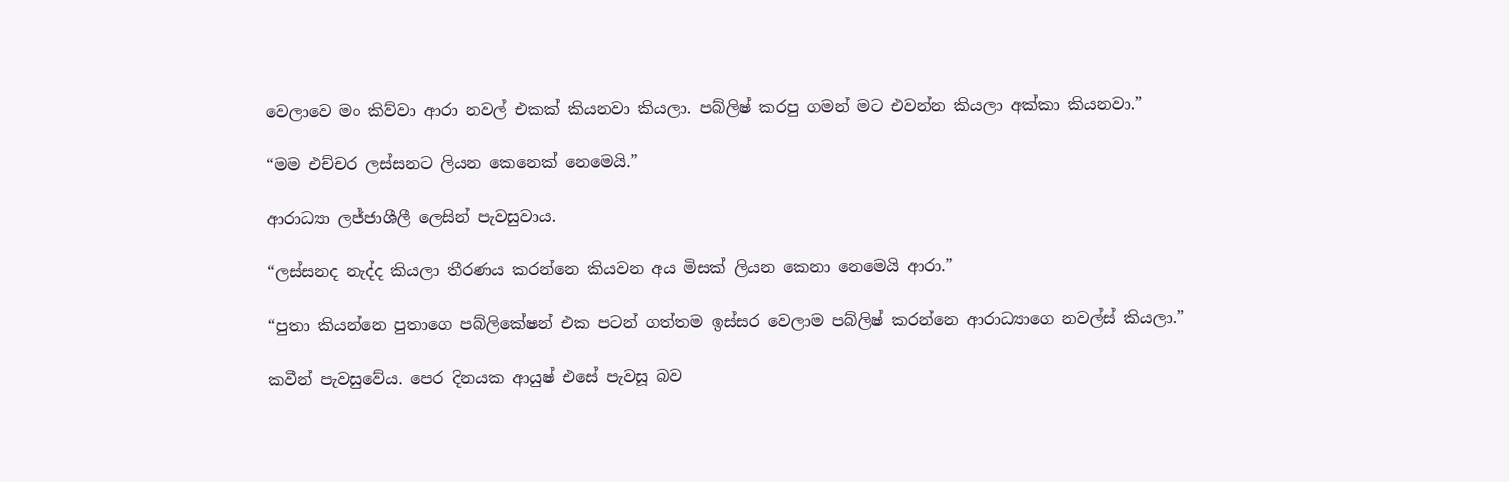වෙලාවෙ මං කිව්වා ආරා නවල් එකක් කියනවා කියලා. පබ්ලිෂ් කරපු ගමන් මට එවන්න කියලා අක්කා කියනවා.”

“මම එච්චර ලස්සනට ලියන කෙනෙක් නෙමෙයි.”

ආරාධ්‍යා ලජ්ජාශීලී ලෙසින් පැවසුවාය.

“ලස්සනද නැද්ද කියලා තීරණය කරන්නෙ කියවන අය මිසක් ලියන කෙනා නෙමෙයි ආරා.”

“පුතා කියන්නෙ පුතාගෙ පබ්ලිකේෂන් එක පටන් ගත්තම ඉස්සර වෙලාම පබ්ලිෂ් කරන්නෙ ආරාධ්‍යාගෙ නවල්ස් කියලා.”

කවීන් පැවසුවේය. පෙර දිනයක ආයුෂ් එසේ පැවසූ බව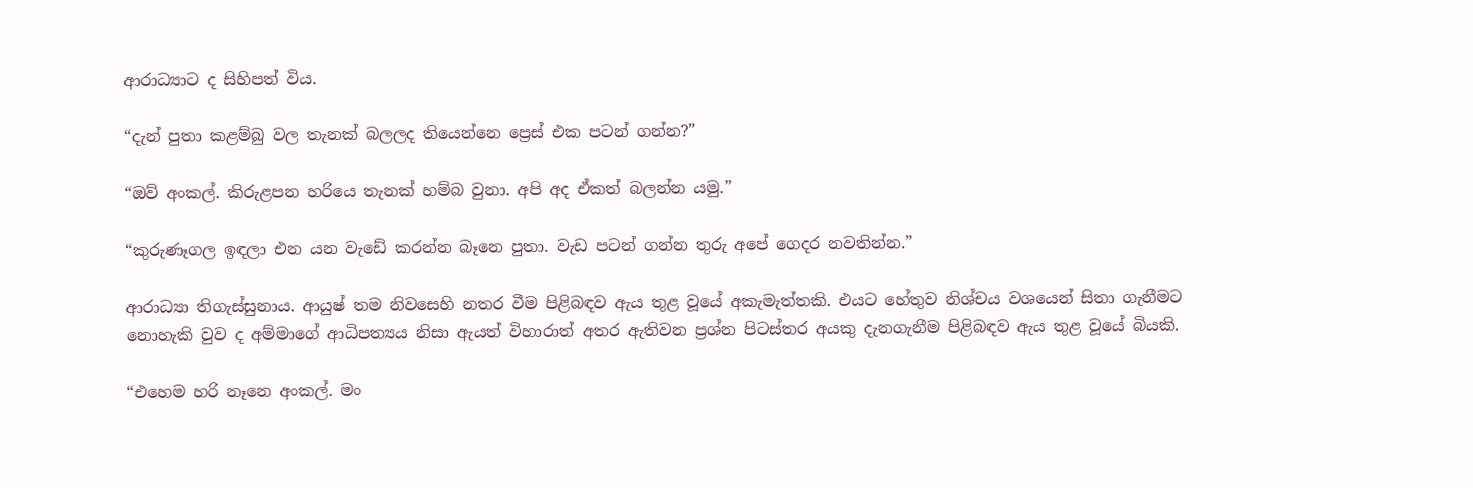ආරාධ්‍යාට ද සිහිපත් විය.

“දැන් පුතා කළම්බු වල තැනක් බලලද තියෙන්නෙ ප්‍රෙස් එක පටන් ගන්න?”

“ඔව් අංකල්. කිරුළපන හරියෙ තැනක් හම්බ වුනා. අපි අද ඒකත් බලන්න යමු.”

“කුරුණෑගල ඉඳලා එන යන වැඩේ කරන්න බෑනෙ පුතා. වැඩ පටන් ගන්න තුරු අපේ ගෙදර නවතින්න.”

ආරාධ්‍යා තිගැස්සුනාය. ආයුෂ් තම නිවසෙහි නතර වීම පිළිබඳව ඇය තුළ වූයේ අකැමැත්තකි. එයට හේතුව නිශ්චය වශයෙන් සිතා ගැනීමට නොහැකි වුව ද අම්මාගේ ආධිපත්‍යය නිසා ඇයත් විහාරාත් අතර ඇතිවන ප්‍රශ්න පිටස්තර අයකු දැනගැනීම පිළිබඳව ඇය තුළ වූයේ බියකි.

“එහෙම හරි නෑනෙ අංකල්. මං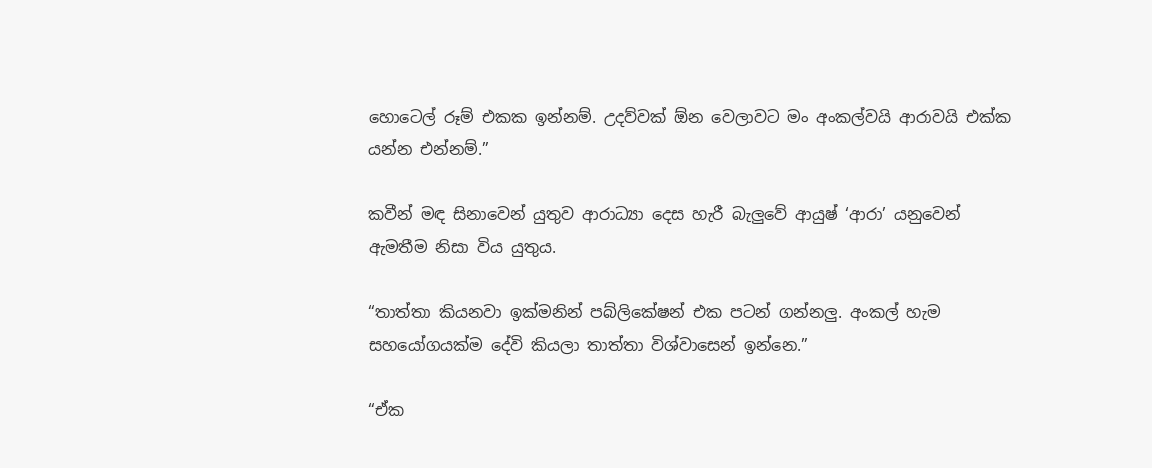හොටෙල් රූම් එකක ඉන්නම්. උදව්වක් ඕන වෙලාවට මං අංකල්වයි ආරාවයි එක්ක යන්න එන්නම්.”

කවීන් මඳ සිනාවෙන් යුතුව ආරාධ්‍යා දෙස හැරී බැලුවේ ආයුෂ් ‘ආරා’ යනුවෙන් ඇමතීම නිසා විය යුතුය.

“තාත්තා කියනවා ඉක්මනින් පබ්ලිකේෂන් එක පටන් ගන්නලු. අංකල් හැම සහයෝගයක්ම දේවි කියලා තාත්තා විශ්වාසෙන් ඉන්නෙ.”

“ඒක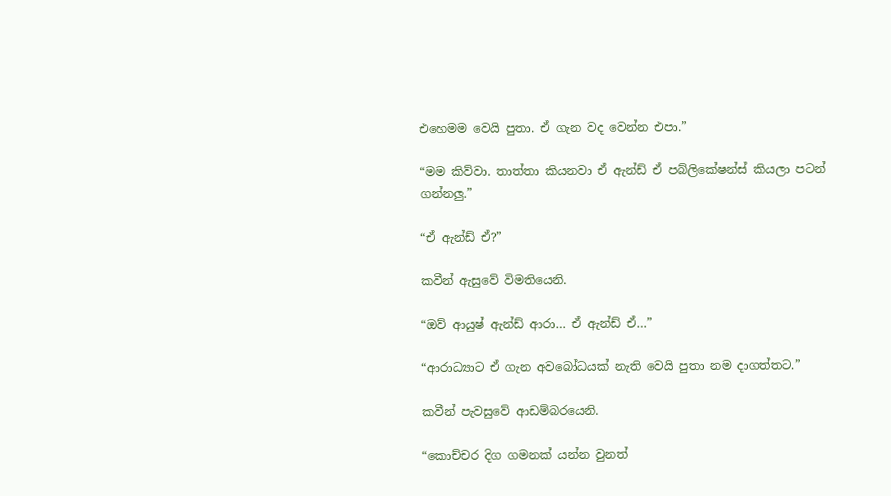එහෙමම වෙයි පුතා. ඒ ගැන වද වෙන්න එපා.”

“මම කිව්වා. තාත්තා කියනවා ඒ ඇන්ඩ් ඒ පබ්ලිකේෂන්ස් කියලා පටන් ගන්නලු.”

“ඒ ඇන්ඩ් ඒ?”

කවීන් ඇසුවේ විමතියෙනි.

“ඔව් ආයුෂ් ඇන්ඩ් ආරා… ඒ ඇන්ඩ් ඒ…”

“ආරාධ්‍යාට ඒ ගැන අවබෝධයක් නැති වෙයි පුතා නම දාගත්තට.”

කවීන් පැවසුවේ ආඩම්බරයෙනි.

“කොච්චර දිග ගමනක් යන්න වුනත්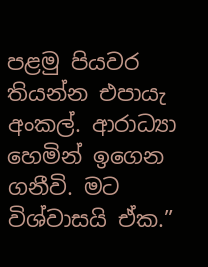පළමු පියවර තියන්න එපායැ අංකල්. ආරාධ්‍යා හෙමින් ඉගෙන ගනීවි. මට විශ්වාසයි ඒක.”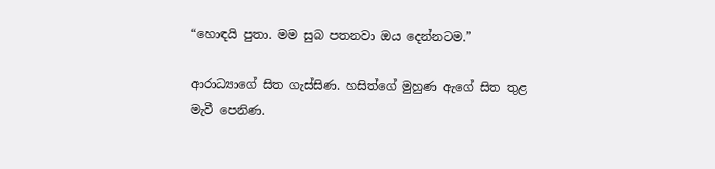“හොඳයි පුතා. මම සුබ පතනවා ඔය දෙන්නටම.”

ආරාධ්‍යාගේ සිත ගැස්සිණ. හසිත්ගේ මුහුණ ඇගේ සිත තුළ මැවී පෙනිණ.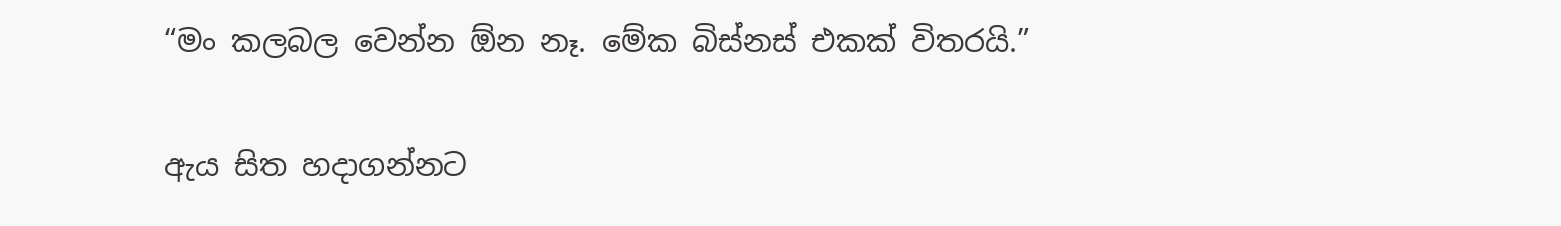“මං කලබල වෙන්න ඕන නෑ. මේක බිස්නස් එකක් විතරයි.”

ඇය සිත හදාගන්නට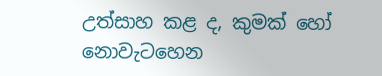උත්සාහ කළ ද, කුමක් හෝ නොවැටහෙන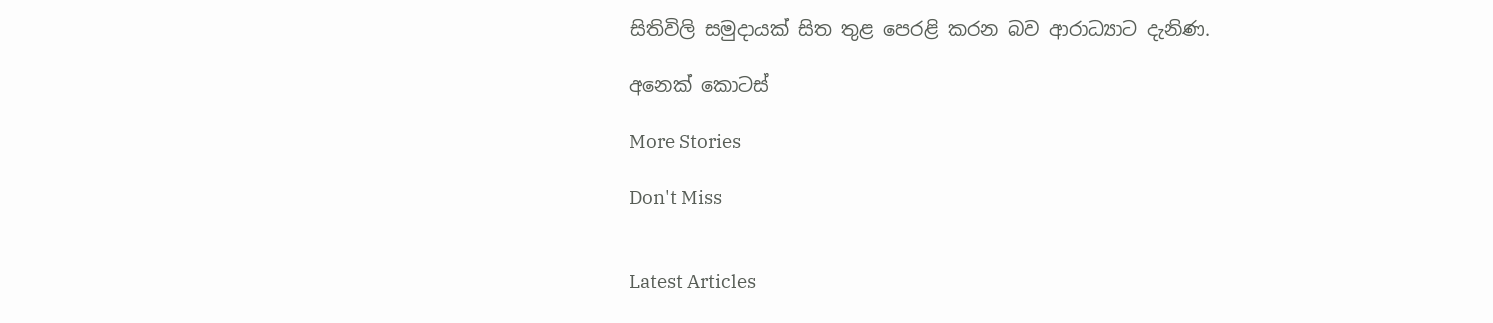සිතිවිලි සමුදායක් සිත තුළ පෙරළි කරන බව ආරාධ්‍යාට දැනිණ.

අනෙක් කොටස්

More Stories

Don't Miss


Latest Articles